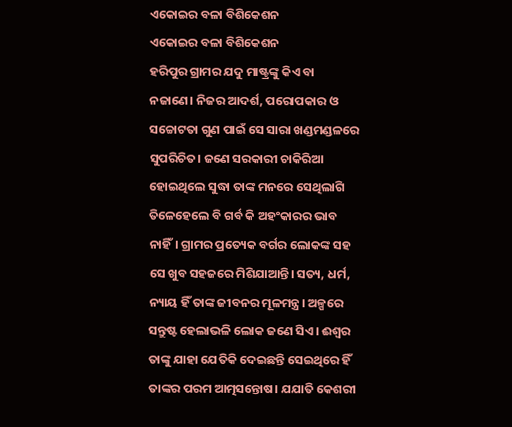ଏକୋଇର ବଳା ବିଶିକେଶନ
ଏକୋଇର ବଳା ବିଶିକେଶନ
ହରିପୁର ଗ୍ରାମର ଯଦୁ ମାଷ୍ଟ୍ରଙ୍କୁ କିଏ ବା ନଜାଣେ। ନିଜର ଆଦର୍ଶ, ପରୋପକାର ଓ ସଚ୍ଚୋଟତା ଗୁଣ ପାଇଁ ସେ ସାରା ଖଣ୍ଡମଣ୍ଡଳରେ ସୁପରିଚିତ। ଜଣେ ସରକାରୀ ଚାକିରିଆ ହୋଇଥିଲେ ସୁଦ୍ଧା ତାଙ୍କ ମନରେ ସେଥିଲାଗି ତିଳେହେଲେ ବି ଗର୍ବ କି ଅହଂକାରର ଭାବ ନାହିଁ। ଗ୍ରାମର ପ୍ରତ୍ୟେକ ବର୍ଗର ଲୋକଙ୍କ ସହ ସେ ଖୁବ ସହଜରେ ମିଶିଯାଆନ୍ତି। ସତ୍ୟ, ଧର୍ମ, ନ୍ୟାୟ ହିଁ ତାଙ୍କ ଜୀବନର ମୂଳମନ୍ତ୍ର। ଅଳ୍ପରେ ସନ୍ତୁଷ୍ଟ ହେଲାଭଳି ଲୋକ ଜଣେ ସିଏ। ଈଶ୍ବର ତାଙ୍କୁ ଯାହା ଯେତିକି ଦେଇଛନ୍ତି ସେଇଥିରେ ହିଁ ତାଙ୍କର ପରମ ଆତ୍ମସନ୍ତୋଷ। ଯଯାତି କେଶରୀ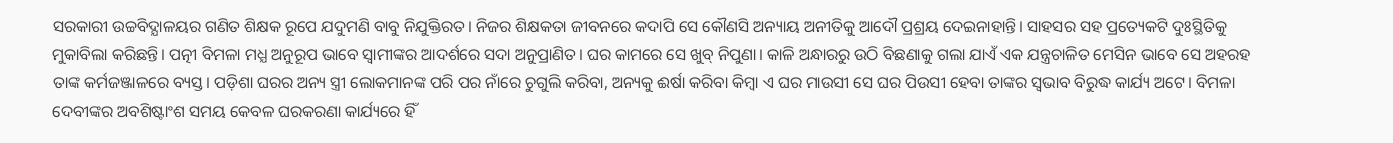ସରକାରୀ ଉଚ୍ଚବିଦ୍ଯାଳୟର ଗଣିତ ଶିକ୍ଷକ ରୂପେ ଯଦୁମଣି ବାବୁ ନିଯୁକ୍ତିରତ। ନିଜର ଶିକ୍ଷକତା ଜୀବନରେ କଦାପି ସେ କୌଣସି ଅନ୍ୟାୟ ଅନୀତିକୁ ଆଦୌ ପ୍ରଶ୍ରୟ ଦେଇନାହାନ୍ତି। ସାହସର ସହ ପ୍ରତ୍ୟେକଟି ଦୁଃସ୍ଥିତିକୁ ମୁକାବିଲା କରିଛନ୍ତି। ପତ୍ନୀ ବିମଳା ମଧ୍ଯ ଅନୁରୂପ ଭାବେ ସ୍ବାମୀଙ୍କର ଆଦର୍ଶରେ ସଦା ଅନୁପ୍ରାଣିତ। ଘର କାମରେ ସେ ଖୁବ୍ ନିପୁଣା। କାଳି ଅନ୍ଧାରରୁ ଉଠି ବିଛଣାକୁ ଗଲା ଯାଏଁ ଏକ ଯନ୍ତ୍ରଚାଳିତ ମେସିନ ଭାବେ ସେ ଅହରହ ତାଙ୍କ କର୍ମଜଞ୍ଜାଳରେ ବ୍ୟସ୍ତ। ପଡ଼ିଶା ଘରର ଅନ୍ୟ ସ୍ତ୍ରୀ ଲୋକମାନଙ୍କ ପରି ପର ନାଁରେ ଚୁଗୁଲି କରିବା, ଅନ୍ୟକୁ ଈର୍ଷା କରିବା କିମ୍ବା ଏ ଘର ମାଉସୀ ସେ ଘର ପିଉସୀ ହେବା ତାଙ୍କର ସ୍ବଭାବ ବିରୁଦ୍ଧ କାର୍ଯ୍ୟ ଅଟେ। ବିମଳା ଦେବୀଙ୍କର ଅବଶିଷ୍ଟାଂଶ ସମୟ କେବଳ ଘରକରଣା କାର୍ଯ୍ୟରେ ହିଁ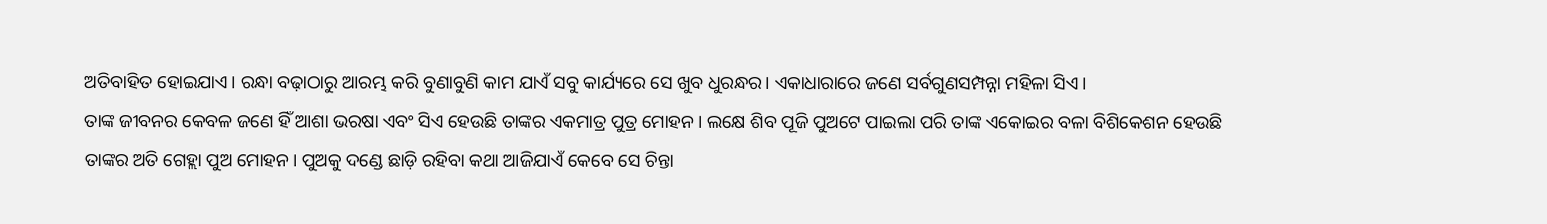ଅତିବାହିତ ହୋଇଯାଏ। ରନ୍ଧା ବଢ଼ାଠାରୁ ଆରମ୍ଭ କରି ବୁଣାବୁଣି କାମ ଯାଏଁ ସବୁ କାର୍ଯ୍ୟରେ ସେ ଖୁବ ଧୁରନ୍ଧର। ଏକାଧାରାରେ ଜଣେ ସର୍ବଗୁଣସମ୍ପନ୍ନା ମହିଳା ସିଏ।
ତାଙ୍କ ଜୀବନର କେବଳ ଜଣେ ହିଁ ଆଶା ଭରଷା ଏବଂ ସିଏ ହେଉଛି ତାଙ୍କର ଏକମାତ୍ର ପୁତ୍ର ମୋହନ। ଲକ୍ଷେ ଶିବ ପୂଜି ପୁଅଟେ ପାଇଲା ପରି ତାଙ୍କ ଏକୋଇର ବଳା ବିଶିକେଶନ ହେଉଛି ତାଙ୍କର ଅତି ଗେହ୍ଲା ପୁଅ ମୋହନ। ପୁଅକୁ ଦଣ୍ଡେ ଛାଡ଼ି ରହିବା କଥା ଆଜିଯାଏଁ କେବେ ସେ ଚିନ୍ତା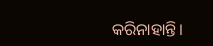କରିନାହାନ୍ତି।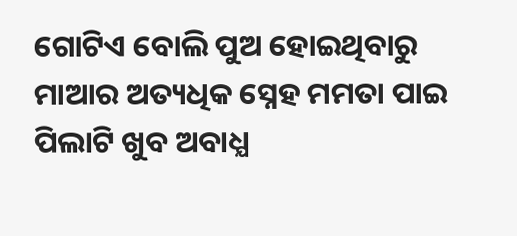ଗୋଟିଏ ବୋଲି ପୁଅ ହୋଇଥିବାରୁ ମାଆର ଅତ୍ୟଧିକ ସ୍ନେହ ମମତା ପାଇ ପିଲାଟି ଖୁବ ଅବାଧ୍ଯ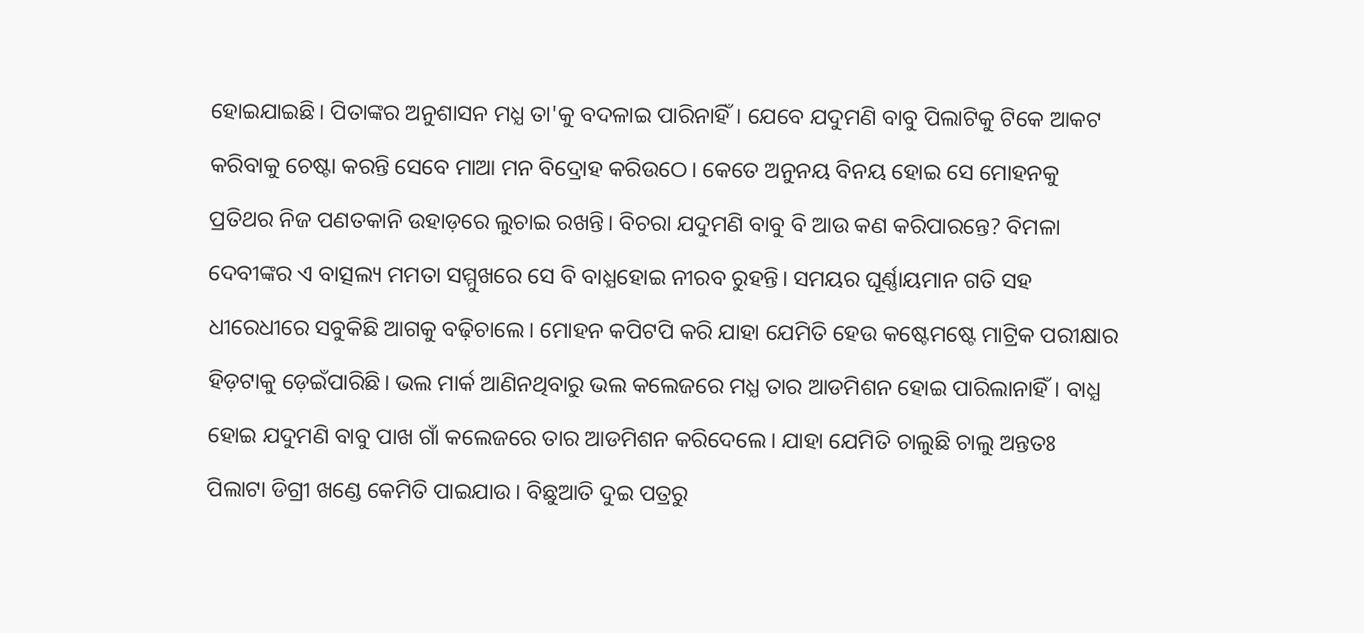ହୋଇଯାଇଛି। ପିତାଙ୍କର ଅନୁଶାସନ ମଧ୍ଯ ତା'କୁ ବଦଳାଇ ପାରିନାହିଁ। ଯେବେ ଯଦୁମଣି ବାବୁ ପିଲାଟିକୁ ଟିକେ ଆକଟ କରିବାକୁ ଚେଷ୍ଟା କରନ୍ତି ସେବେ ମାଆ ମନ ବିଦ୍ରୋହ କରିଉଠେ। କେତେ ଅନୁନୟ ବିନୟ ହୋଇ ସେ ମୋହନକୁ ପ୍ରତିଥର ନିଜ ପଣତକାନି ଉହାଡ଼ରେ ଲୁଚାଇ ରଖନ୍ତି। ବିଚରା ଯଦୁମଣି ବାବୁ ବି ଆଉ କଣ କରିପାରନ୍ତେ? ବିମଳା ଦେବୀଙ୍କର ଏ ବାତ୍ସଲ୍ୟ ମମତା ସମ୍ମୁଖରେ ସେ ବି ବାଧ୍ଯହୋଇ ନୀରବ ରୁହନ୍ତି। ସମୟର ଘୂର୍ଣ୍ଣାୟମାନ ଗତି ସହ ଧୀରେଧୀରେ ସବୁକିଛି ଆଗକୁ ବଢ଼ିଚାଲେ। ମୋହନ କପିଟପି କରି ଯାହା ଯେମିତି ହେଉ କଷ୍ଟେମଷ୍ଟେ ମାଟ୍ରିକ ପରୀକ୍ଷାର ହିଡ଼ଟାକୁ ଡ଼େଇଁପାରିଛି। ଭଲ ମାର୍କ ଆଣିନଥିବାରୁ ଭଲ କଲେଜରେ ମଧ୍ଯ ତାର ଆଡମିଶନ ହୋଇ ପାରିଲାନାହିଁ। ବାଧ୍ଯ ହୋଇ ଯଦୁମଣି ବାବୁ ପାଖ ଗାଁ କଲେଜରେ ତାର ଆଡମିଶନ କରିଦେଲେ। ଯାହା ଯେମିତି ଚାଲୁଛି ଚାଲୁ ଅନ୍ତତଃ ପିଲାଟା ଡିଗ୍ରୀ ଖଣ୍ଡେ କେମିତି ପାଇଯାଉ। ବିଛୁଆତି ଦୁଇ ପତ୍ରରୁ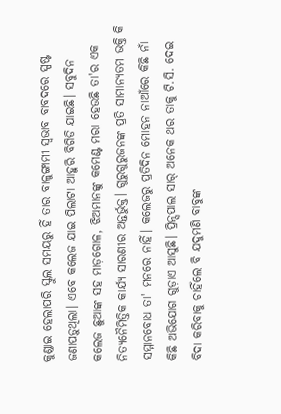କୁଣ୍ଡାଇ ହେଲାପରି ସ୍କୁଲ ସମୟରୁ ହିଁ ତାର ବାଳୁଙ୍ଗାମୀ ସ୍ବଭାବ ବାବଦରେ ସ୍ପଷ୍ଟ ଜଣାପଡ଼ୁଥିଲା। ଏବେ କଲେଜ ଯାଇ ପିଲାଟା ଆହୁରି ବିଗିଡି ଯାଇଛି। ସବୁଦିନ କଲେଜ ଛୁଆଙ୍କ ସହ ମାଡ଼ଗୋଳ, ଝିଅମାନଙ୍କୁ କମେଣ୍ଟ ମରା ହେଉଛି ତା'ର ଏକ ନିତ୍ୟନୈମିତ୍ତିକ କାର୍ଯ୍ୟ ସାରଣୀର ଅନ୍ତର୍ଭୁକ୍ତ। ଗୁରୁଗୁରୁଜନଙ୍କ ପ୍ରତି ସାମାନ୍ୟତମ ଭକ୍ତି କି ସମ୍ମାନବୋଧ ତା' ମନରେ ନାହିଁ। କଲେଜରୁ ପ୍ରତିଦିନ ମୋହନ ନାଆଁରେ କିଛି ନାଁ କିଛି ଅଭିଯୋଗ ଗୁଡ଼ାଏ ଆସୁଛି। ପ୍ରିନ୍ସପାଲ ସାର୍ ଅନେକ ଥର ତାକୁ ଟି.ସି. ଦେଇ ବିଦା କରିବାକୁ ଚାହିଁଲେ ବି ଯଦୁମଣି ବାବୁଙ୍କ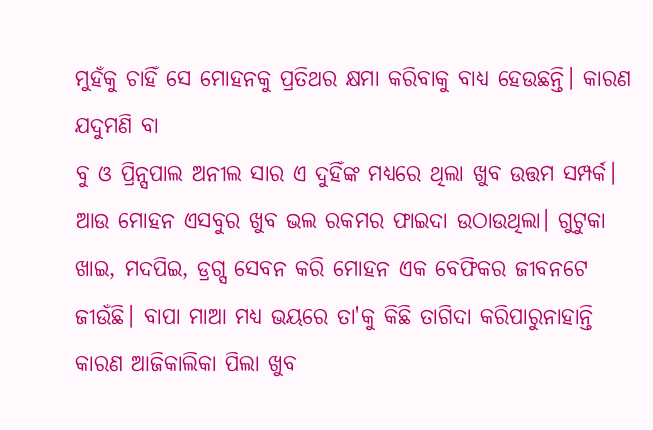ମୁହଁକୁ ଚାହିଁ ସେ ମୋହନକୁ ପ୍ରତିଥର କ୍ଷମା କରିବାକୁ ବାଧ୍ଯ ହେଉଛନ୍ତି। କାରଣ ଯଦୁମଣି ବା
ବୁ ଓ ପ୍ରିନ୍ସପାଲ ଅନୀଲ ସାର ଏ ଦୁହିଁଙ୍କ ମଧ୍ୟରେ ଥିଲା ଖୁବ ଉତ୍ତମ ସମ୍ପର୍କ। ଆଉ ମୋହନ ଏସବୁର ଖୁବ ଭଲ ରକମର ଫାଇଦା ଉଠାଉଥିଲା। ଗୁଟୁକା ଖାଇ, ମଦପିଇ, ଡ୍ରଗ୍ସ ସେବନ କରି ମୋହନ ଏକ ବେଫିକର ଜୀବନଟେ ଜୀଉଁଛି। ବାପା ମାଆ ମଧ୍ଯ ଭୟରେ ତା'କୁ କିଛି ତାଗିଦା କରିପାରୁନାହାନ୍ତି କାରଣ ଆଜିକାଲିକା ପିଲା ଖୁବ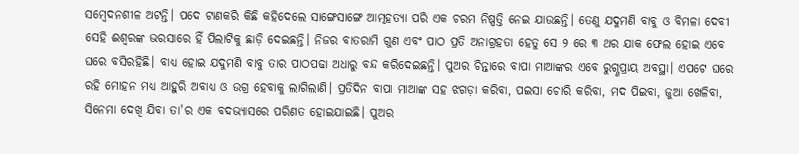ସମ୍ବେଦନଶୀଳ ଅଟନ୍ତି। ପଦେ ଟାଣକରି କିଛି କହିଦେଲେ ସାଙ୍ଗେସାଙ୍ଗେ ଆତ୍ମହତ୍ୟା ପରି ଏକ ଚରମ ନିଷ୍ପତ୍ତି ନେଇ ଯାଉଛନ୍ତି। ତେଣୁ ଯଦୁମଣି ବାବୁ ଓ ବିମଳା ଦେବୀ ସେହି ଈଶ୍ବରଙ୍କ ଭରସାରେ ହିଁ ପିଲାଟିକୁ ଛାଡ଼ି ଦେଇଛନ୍ତି। ନିଜର ବାତରାମି ଗୁଣ ଏବଂ ପାଠ ପ୍ରତି ଅନାଗ୍ରହତା ହେତୁ ସେ ୨ ରେ ୩ ଥର ଯାକ ଫେଲ ହୋଇ ଏବେ ଘରେ ବସିରହିଛି। ବାଧ୍ଯ ହୋଇ ଯଦୁମଣି ବାବୁ ତାର ପାଠପଢା ଅଧାରୁ ବନ୍ଦ କରିଦେଇଛନ୍ତି। ପୁଅର ଚିନ୍ତାରେ ବାପା ମାଆଙ୍କର ଏବେ ରୁଗ୍ଣପ୍ରାୟ ଅବସ୍ଥା। ଏପଟେ ଘରେ ରହି ମୋହନ ମଧ୍ଯ ଆହୁରି ଅବାଧ୍ଯ ଓ ଉଗ୍ର ହେବାକୁ ଲାଗିଲାଣି। ପ୍ରତିଦିନ ବାପା ମାଆଙ୍କ ସହ ଝଗଡ଼ା କରିବା, ପଇସା ଚୋରି କରିବା, ମଦ ପିଇବା, ଜୁଆ ଖେଳିବା, ସିନେମା ଦେଖି ଯିବା ତା'ର ଏକ ବଦଭ୍ୟାସରେ ପରିଣତ ହୋଇଯାଇଛି। ପୁଅର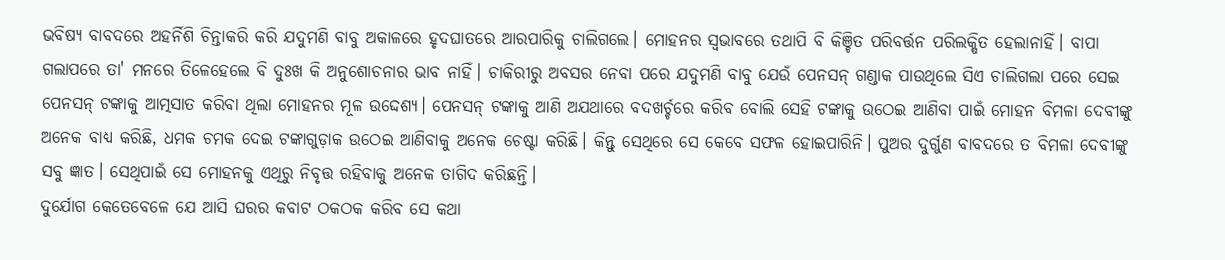ଭବିଷ୍ଯ ବାବଦରେ ଅହର୍ନିଶି ଚିନ୍ତାକରି କରି ଯଦୁମଣି ବାବୁ ଅକାଳରେ ହୃଦଘାତରେ ଆରପାରିକୁ ଚାଲିଗଲେ। ମୋହନର ସ୍ବଭାବରେ ତଥାପି ବି କିଞ୍ଚିତ ପରିବର୍ତ୍ତନ ପରିଲକ୍ଷିତ ହେଲାନାହିଁ। ବାପା ଗଲାପରେ ତା' ମନରେ ତିଳେହେଲେ ବି ଦୁଃଖ କି ଅନୁଶୋଚନାର ଭାବ ନାହିଁ। ଚାକିରୀରୁ ଅବସର ନେବା ପରେ ଯଦୁମଣି ବାବୁ ଯେଉଁ ପେନସନ୍ ଗଣ୍ଡାକ ପାଉଥିଲେ ସିଏ ଚାଲିଗଲା ପରେ ସେଇ ପେନସନ୍ ଟଙ୍କାକୁ ଆତ୍ମସାତ କରିବା ଥିଲା ମୋହନର ମୂଳ ଉଦ୍ଦେଶ୍ଯ। ପେନସନ୍ ଟଙ୍କାକୁ ଆଣି ଅଯଥାରେ ବଦଖର୍ଚ୍ଚରେ କରିବ ବୋଲି ସେହି ଟଙ୍କାକୁ ଉଠେଇ ଆଣିବା ପାଇଁ ମୋହନ ବିମଳା ଦେବୀଙ୍କୁ ଅନେକ ବାଧ୍ୟ କରିଛି, ଧମକ ଚମକ ଦେଇ ଟଙ୍କାଗୁଡ଼ାକ ଉଠେଇ ଆଣିବାକୁ ଅନେକ ଚେଷ୍ଟା କରିଛି। କିନ୍ତୁ ସେଥିରେ ସେ କେବେ ସଫଳ ହୋଇପାରିନି। ପୁଅର ଦୁର୍ଗୁଣ ବାବଦରେ ତ ବିମଳା ଦେବୀଙ୍କୁ ସବୁ ଜ୍ଞାତ। ସେଥିପାଇଁ ସେ ମୋହନକୁ ଏଥିରୁ ନିବୃତ୍ତ ରହିବାକୁ ଅନେକ ତାଗିଦ କରିଛନ୍ତି।
ଦୁର୍ଯୋଗ କେତେବେଳେ ଯେ ଆସି ଘରର କବାଟ ଠକଠକ କରିବ ସେ କଥା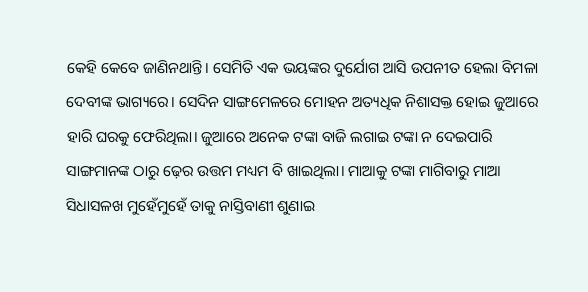କେହି କେବେ ଜାଣିନଥାନ୍ତି। ସେମିତି ଏକ ଭୟଙ୍କର ଦୁର୍ଯୋଗ ଆସି ଉପନୀତ ହେଲା ବିମଳା ଦେବୀଙ୍କ ଭାଗ୍ୟରେ। ସେଦିନ ସାଙ୍ଗମେଳରେ ମୋହନ ଅତ୍ୟଧିକ ନିଶାସକ୍ତ ହୋଇ ଜୁଆରେ ହାରି ଘରକୁ ଫେରିଥିଲା। ଜୁଆରେ ଅନେକ ଟଙ୍କା ବାଜି ଲଗାଇ ଟଙ୍କା ନ ଦେଇପାରି ସାଙ୍ଗମାନଙ୍କ ଠାରୁ ଢ଼େର ଉତ୍ତମ ମଧ୍ୟମ ବି ଖାଇଥିଲା। ମାଆକୁ ଟଙ୍କା ମାଗିବାରୁ ମାଆ ସିଧାସଳଖ ମୁହେଁମୁହେଁ ତାକୁ ନାସ୍ତିବାଣୀ ଶୁଣାଇ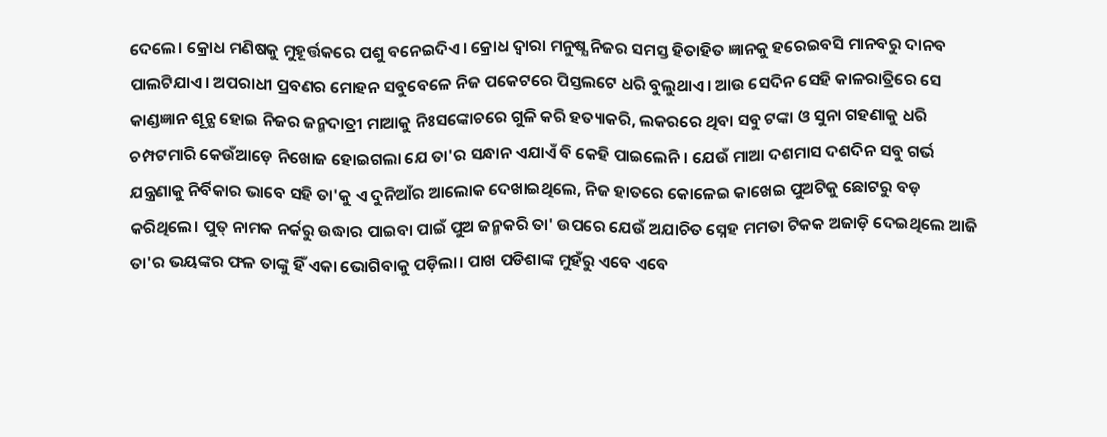ଦେଲେ। କ୍ରୋଧ ମଣିଷକୁ ମୁହୂର୍ତ୍ତକରେ ପଶୁ ବନେଇଦିଏ। କ୍ରୋଧ ଦ୍ବାରା ମନୁଷ୍ଯ ନିଜର ସମସ୍ତ ହିତାହିତ ଜ୍ଞାନକୁ ହରେଇବସି ମାନବରୁ ଦାନବ ପାଲଟିଯାଏ। ଅପରାଧୀ ପ୍ରବଣର ମୋହନ ସବୁବେଳେ ନିଜ ପକେଟରେ ପିସ୍ତଲଟେ ଧରି ବୁଲୁଥାଏ। ଆଉ ସେଦିନ ସେହି କାଳରାତ୍ରିରେ ସେ କାଣ୍ଡଜ୍ଞାନ ଶୂନ୍ଯ ହୋଇ ନିଜର ଜନ୍ମଦାତ୍ରୀ ମାଆକୁ ନିଃସଙ୍କୋଚରେ ଗୁଳି କରି ହତ୍ୟାକରି, ଲକରରେ ଥିବା ସବୁ ଟଙ୍କା ଓ ସୁନା ଗହଣାକୁ ଧରି ଚମ୍ପଟମାରି କେଉଁଆଡ଼େ ନିଖୋଜ ହୋଇଗଲା ଯେ ତା'ର ସନ୍ଧାନ ଏଯାଏଁ ବି କେହି ପାଇଲେନି। ଯେଉଁ ମାଆ ଦଶମାସ ଦଶଦିନ ସବୁ ଗର୍ଭ ଯନ୍ତ୍ରଣାକୁ ନିର୍ବିକାର ଭାବେ ସହି ତା'କୁ ଏ ଦୁନିଆଁର ଆଲୋକ ଦେଖାଇଥିଲେ, ନିଜ ହାତରେ କୋଳେଇ କାଖେଇ ପୁଅଟିକୁ ଛୋଟରୁ ବଡ଼ କରିଥିଲେ। ପୁତ୍ ନାମକ ନର୍କରୁ ଉଦ୍ଧାର ପାଇବା ପାଇଁ ପୁଅ ଜନ୍ମକରି ତା' ଉପରେ ଯେଉଁ ଅଯାଚିତ ସ୍ନେହ ମମତା ଟିକକ ଅଜାଡ଼ି ଦେଇଥିଲେ ଆଜି ତା'ର ଭୟଙ୍କର ଫଳ ତାଙ୍କୁ ହିଁ ଏକା ଭୋଗିବାକୁ ପଡ଼ିଲା। ପାଖ ପଡିଶାଙ୍କ ମୁହଁରୁ ଏବେ ଏବେ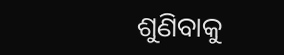ଶୁଣିବାକୁ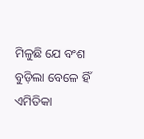ମିଳୁଛି ଯେ ବଂଶ ବୁଡ଼ିଲା ବେଳେ ହିଁ ଏମିତିକା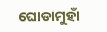ଘୋଡାମୁହାଁ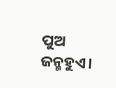ପୁଅ ଜନ୍ମହୁଏ।